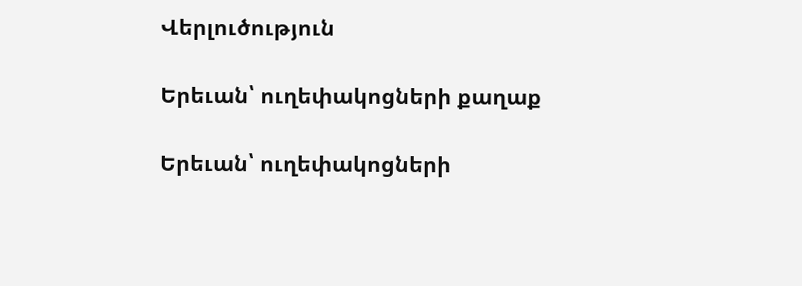Վերլուծություն

Երեւան՝ ուղեփակոցների քաղաք

Երեւան՝ ուղեփակոցների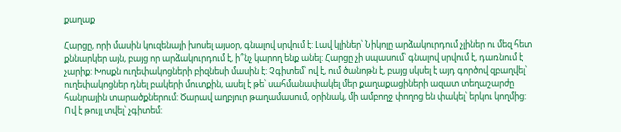քաղաք

Հարցը, որի մասին կուզենայի խոսել այսօր, գնալով սրվում է: Լավ կլիներ՝ Նիկոլը արձակուրդում չլիներ ու մեզ հետ քննարկեր այն, բայց որ արձակուրդում է, ի՞նչ կարող ենք անել: Հարցը չի սպասում՝ գնալով սրվում է, դառնում է չարիք: Խոսքն ուղեփակոցների բիզնեսի մասին է: Չգիտեմ՝ ով է, ում ծանոթն է, բայց սկսել է այդ գործով զբաղվել՝ ուղեփակոցներ դնել բակերի մուտքին, ասել է թե՝ սահմանափակել մեր քաղաքացիների ազատ տեղաշարժը հանրային տարածքներում: Ծարավ աղբյուր թաղամասում, օրինակ, մի ամբողջ փողոց են փակել՝ երկու կողմից: Ով է թույլ տվել՝ չգիտեմ: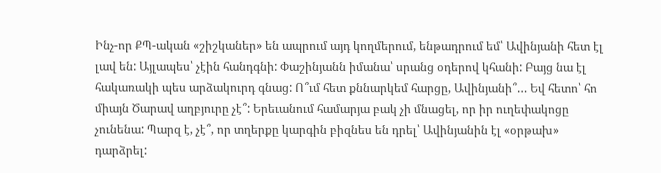Ինչ-որ ՔՊ-ական «շիշկաներ» են ապրում այդ կողմերում, ենթադրում եմ՝ Ավինյանի հետ էլ լավ են: Այլապես՝ չէին հանդգնի: Փաշինյանն իմանա՝ սրանց օդերով կհանի: Բայց նա էլ հակառակի պես արձակուրդ գնաց: Ո՞ւմ հետ քննարկեմ հարցը, Ավինյանի՞… Եվ հետո՝ հո միայն Ծարավ աղբյուրը չէ՞: Երեւանում համարյա բակ չի մնացել, որ իր ուղեփակոցը չունենա: Պարզ է, չէ՞, որ տղերքը կարգին բիզնես են դրել՝ Ավինյանին էլ «օրթախ» դարձրել: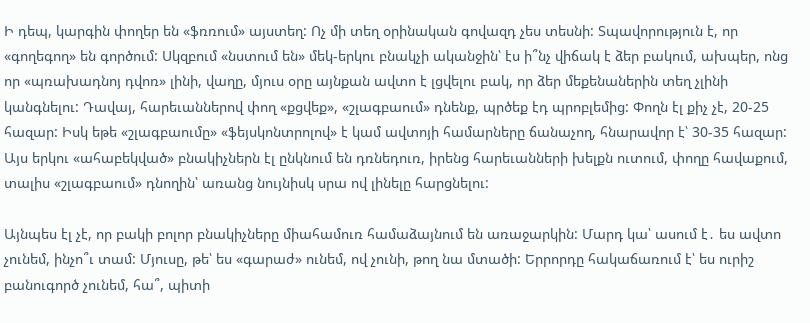Ի դեպ, կարգին փողեր են «ֆռռում» այստեղ: Ոչ մի տեղ օրինական գովազդ չես տեսնի: Տպավորություն է, որ «գողեգող» են գործում: Սկզբում «նստում են» մեկ-երկու բնակչի ականջին՝ էս ի՞նչ վիճակ է ձեր բակում, ախպեր, ոնց որ «պռախադնոյ դվոռ» լինի, վաղը, մյուս օրը այնքան ավտո է լցվելու բակ, որ ձեր մեքենաներին տեղ չլինի կանգնելու: Դավայ, հարեւաններով փող «քցվեք», «շլագբաում» դնենք, պրծեք էդ պրոբլեմից: Փողն էլ քիչ չէ, 20-25 հազար: Իսկ եթե «շլագբաումը» «ֆեյսկոնտրոլով» է կամ ավտոյի համարները ճանաչող, հնարավոր է՝ 30-35 հազար: Այս երկու «ահաբեկված» բնակիչներն էլ ընկնում են դռնեդուռ, իրենց հարեւանների խելքն ուտում, փողը հավաքում, տալիս «շլագբաում» դնողին՝ առանց նույնիսկ սրա ով լինելը հարցնելու:

Այնպես էլ չէ, որ բակի բոլոր բնակիչները միահամուռ համաձայնում են առաջարկին: Մարդ կա՝ ասում է․ ես ավտո չունեմ, ինչո՞ւ տամ: Մյուսը, թե՝ ես «գարաժ» ունեմ, ով չունի, թող նա մտածի: Երրորդը հակաճառում է՝ ես ուրիշ բանուգործ չունեմ, հա՞, պիտի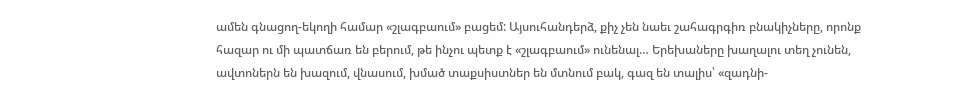ամեն գնացող-եկողի համար «շլագբաում» բացեմ: Այսուհանդերձ, քիչ չեն նաեւ շահագրգիռ բնակիչները, որոնք հազար ու մի պատճառ են բերում, թե ինչու պետք է «շլագբաում» ունենալ… Երեխաները խաղալու տեղ չունեն, ավտոներն են խազում, վնասում, խմած տաքսիստներ են մտնում բակ, գազ են տալիս՝ «զադնի-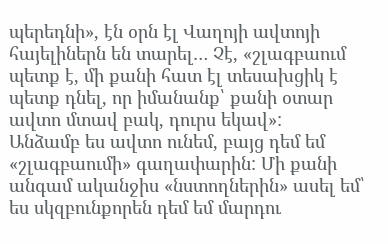պերեդնի», էն օրն էլ Վաղոյի ավտոյի հայելիներն են տարել… Չէ, «շլագբաում պետք է, մի քանի հատ էլ տեսախցիկ է պետք դնել, որ իմանանք՝ քանի օտար ավտո մտավ բակ, դուրս եկավ»:
Անձամբ ես ավտո ունեմ, բայց դեմ եմ «շլագբաումի» գաղափարին: Մի քանի անգամ ականջիս «նստողներին» ասել եմ՝ ես սկզբունքորեն դեմ եմ մարդու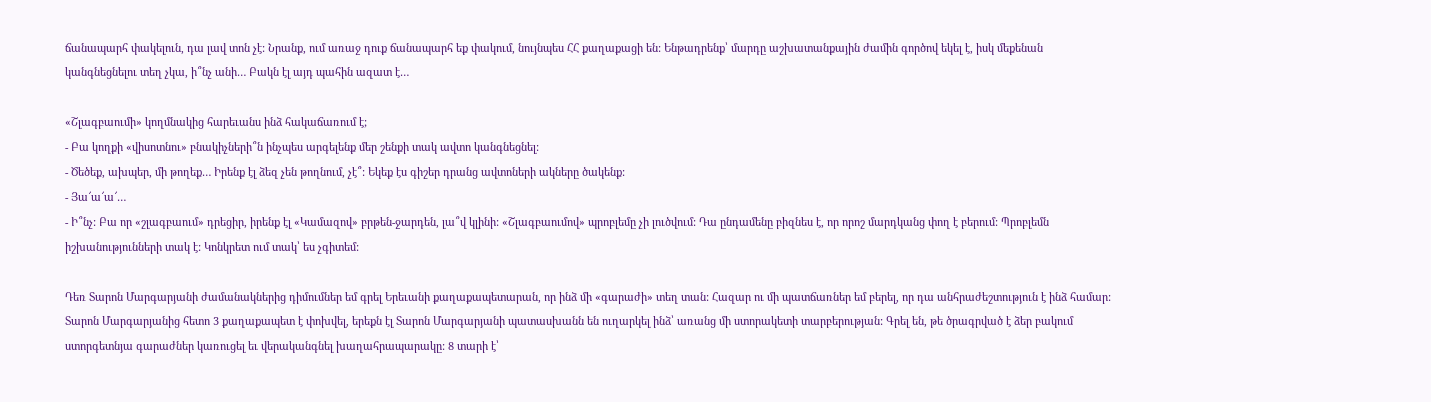ճանապարհ փակելուն, դա լավ տոն չէ: Նրանք, ում առաջ դուք ճանապարհ եք փակում, նույնպես ՀՀ քաղաքացի են: Ենթադրենք՝ մարդը աշխատանքային ժամին գործով եկել է, իսկ մեքենան կանգնեցնելու տեղ չկա, ի՞նչ անի… Բակն էլ այդ պահին ազատ է…

«Շլագբաումի» կողմնակից հարեւանս ինձ հակաճառում է;
- Բա կողքի «վիսոտնու» բնակիչների՞ն ինչպես արգելենք մեր շենքի տակ ավտո կանգնեցնել:
- Ծեծեք, ախպեր, մի թողեք… Իրենք էլ ձեզ չեն թողնում, չէ՞: Եկեք էս գիշեր դրանց ավտոների ակները ծակենք:
- Յա՜ա՜ա՜…
- Ի՞նչ: Բա որ «շլագբաում» դրեցիր, իրենք էլ «Կամազով» բրթեն-ջարդեն, լա՞վ կլինի: «Շլագբաումով» պրոբլեմը չի լուծվում: Դա ընդամենը բիզնես է, որ որոշ մարդկանց փող է բերում: Պրոբլեմն իշխանությունների տակ է: Կոնկրետ ում տակ՝ ես չգիտեմ:

Դեռ Տարոն Մարգարյանի ժամանակներից դիմումներ եմ գրել Երեւանի քաղաքապետարան, որ ինձ մի «գարաժի» տեղ տան: Հազար ու մի պատճառներ եմ բերել, որ դա անհրաժեշտություն է ինձ համար: Տարոն Մարգարյանից հետո 3 քաղաքապետ է փոխվել, երեքն էլ Տարոն Մարգարյանի պատասխանն են ուղարկել ինձ՝ առանց մի ստորակետի տարբերության: Գրել են, թե ծրագրված է ձեր բակում ստորգետնյա գարաժներ կառուցել եւ վերականգնել խաղահրապարակը: 8 տարի է՝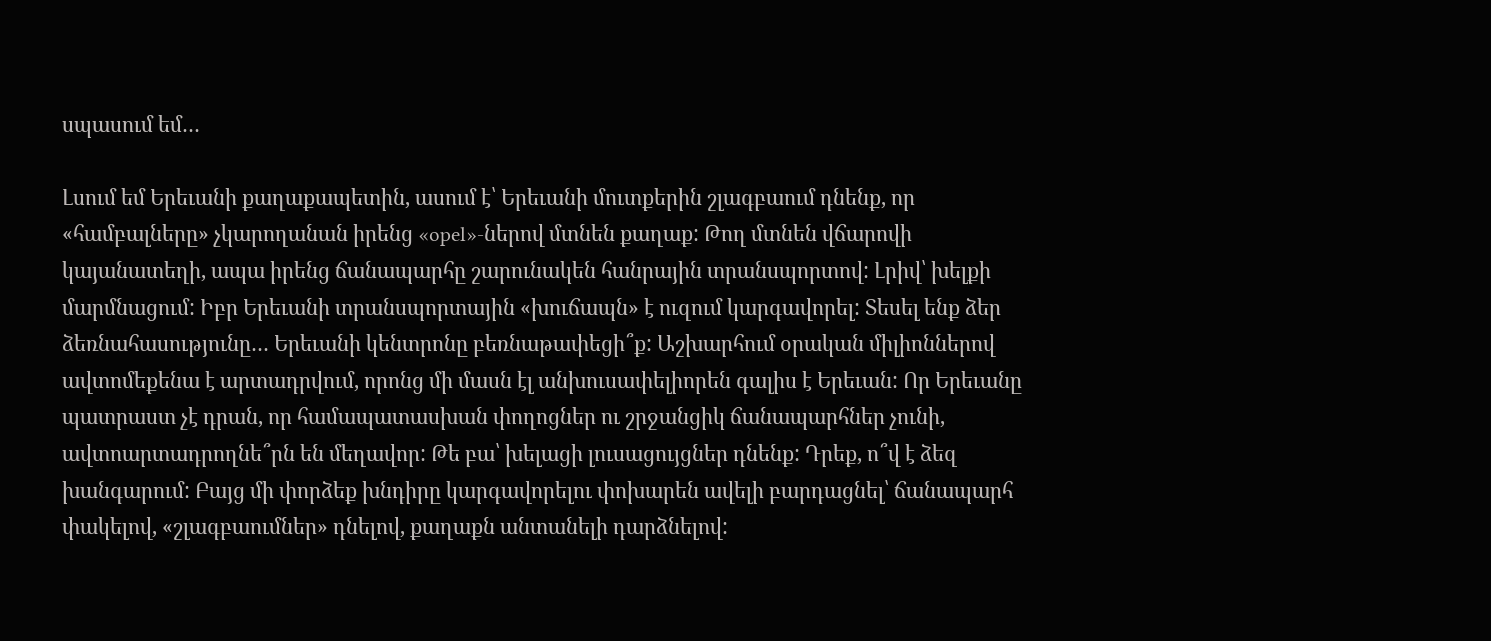սպասում եմ…

Լսում եմ Երեւանի քաղաքապետին, ասում է՝ Երեւանի մուտքերին շլագբաում դնենք, որ «համբալները» չկարողանան իրենց «opel»-ներով մտնեն քաղաք: Թող մտնեն վճարովի կայանատեղի, ապա իրենց ճանապարհը շարունակեն հանրային տրանսպորտով: Լրիվ՝ խելքի մարմնացում: Իբր Երեւանի տրանսպորտային «խուճապն» է ուզում կարգավորել: Տեսել ենք ձեր ձեռնահասությունը… Երեւանի կենտրոնը բեռնաթափեցի՞ք: Աշխարհում օրական միլիոններով ավտոմեքենա է արտադրվում, որոնց մի մասն էլ անխուսափելիորեն գալիս է Երեւան: Որ Երեւանը պատրաստ չէ դրան, որ համապատասխան փողոցներ ու շրջանցիկ ճանապարհներ չունի, ավտոարտադրողնե՞րն են մեղավոր: Թե բա՝ խելացի լուսացույցներ դնենք: Դրեք, ո՞վ է ձեզ խանգարում: Բայց մի փորձեք խնդիրը կարգավորելու փոխարեն ավելի բարդացնել՝ ճանապարհ փակելով, «շլագբաումներ» դնելով, քաղաքն անտանելի դարձնելով: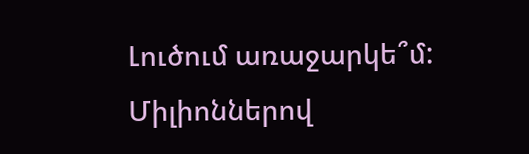Լուծում առաջարկե՞մ: Միլիոններով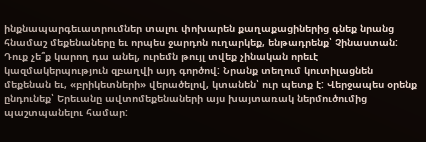ինքնապարգեւատրումներ տալու փոխարեն քաղաքացիներից գնեք նրանց հնամաշ մեքենաները եւ որպես ջարդոն ուղարկեք, ենթադրենք՝ Չինաստան: Դուք չե՞ք կարող դա անել, ուրեմն թույլ տվեք չինական որեւէ կազմակերպություն զբաղվի այդ գործով: Նրանք տեղում կուտիլացնեն մեքենան եւ, «բրիկետների» վերածելով, կտանեն՝ ուր պետք է: Վերջապես օրենք ընդունեք՝ Երեւանը ավտոմեքենաների այս խայտառակ ներմուծումից պաշտպանելու համար: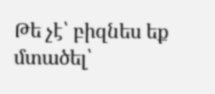Թե չէ՝ բիզնես եք մտածել՝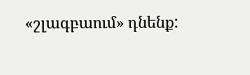«շլագբաում» դնենք: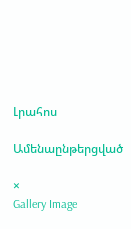Լրահոս

Ամենաընթերցված

×
Gallery Image